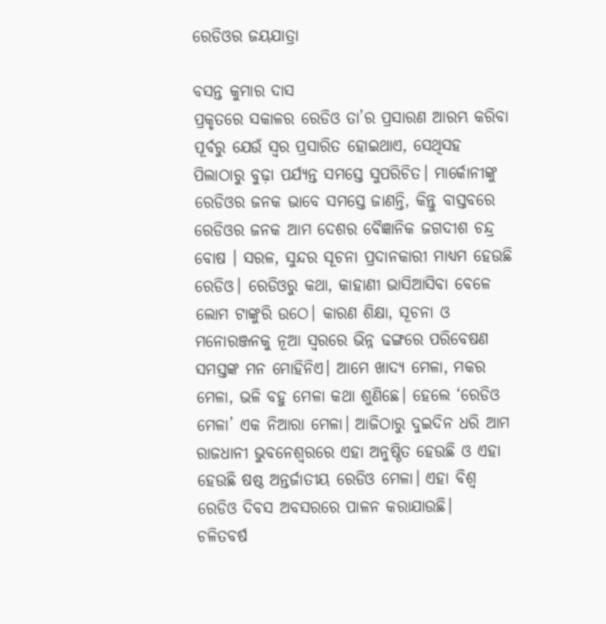ରେଡିଓର ଜୟଯାତ୍ରା

ବସନ୍ତ କୁମାର ଦାସ
ପ୍ରକୃତରେ ସକାଳର ରେଡିଓ ତା’ର ପ୍ରସାରଣ ଆରମ୍ଭ କରିବା ପୂର୍ବରୁ ଯେଉଁ ସ୍ବର ପ୍ରସାରିତ ହୋଇଥାଏ, ସେଥିସହ ପିଲାଠାରୁ ବୁଢ଼ା ପର୍ଯ୍ୟନ୍ତ ସମସ୍ତେ ସୁପରିଚିତ। ମାର୍କୋନୀଙ୍କୁ ରେଡିଓର ଜନକ ଭାବେ ସମସ୍ତେ ଜାଣନ୍ତି, କିନ୍ତୁ ବାସ୍ତବରେ ରେଡିଓର ଜନକ ଆମ ଦେଶର ବୈଜ୍ଞାନିକ ଜଗଦୀଶ ଚନ୍ଦ୍ର ବୋଷ । ସରଳ, ସୁନ୍ଦର ସୂଚନା ପ୍ରଦାନକାରୀ ମାଧ୍ୟମ ହେଉଛି ରେଡିଓ। ରେଡିଓରୁ କଥା, କାହାଣୀ ଭାସିଆସିବା ବେଳେ ଲୋମ ଟାଙ୍କୁରି ଉଠେ। କାରଣ ଶିକ୍ଷା, ସୂଚନା ଓ ମନୋରଞ୍ଜନକୁ ନୂଆ ସ୍ବରରେ ଭିନ୍ନ ଢଙ୍ଗରେ ପରିବେଷଣ ସମସ୍ତଙ୍କ ମନ ମୋହିନିଏ। ଆମେ ଖାଦ୍ୟ ମେଳା, ମକର ମେଳା, ଭଳି ବହୁ ମେଳା କଥା ଶୁଣିଛେ। ହେଲେ ‘ରେଡିଓ ମେଳା’ ଏକ ନିଆରା ମେଳା। ଆଜିଠାରୁ ଦୁଇଦିନ ଧରି ଆମ ରାଜଧାନୀ ଭୁବନେଶ୍ୱରରେ ଏହା ଅନୁଷ୍ଠିତ ହେଉଛି ଓ ଏହା ହେଉଛି ଷଷ୍ଠ ଅନ୍ତର୍ଜାତୀୟ ରେଡିଓ ମେଳା। ଏହା ବିଶ୍ୱ ରେଡିଓ ଦିବସ ଅବସରରେ ପାଳନ କରାଯାଉଛି।
ଚଳିତବର୍ଷ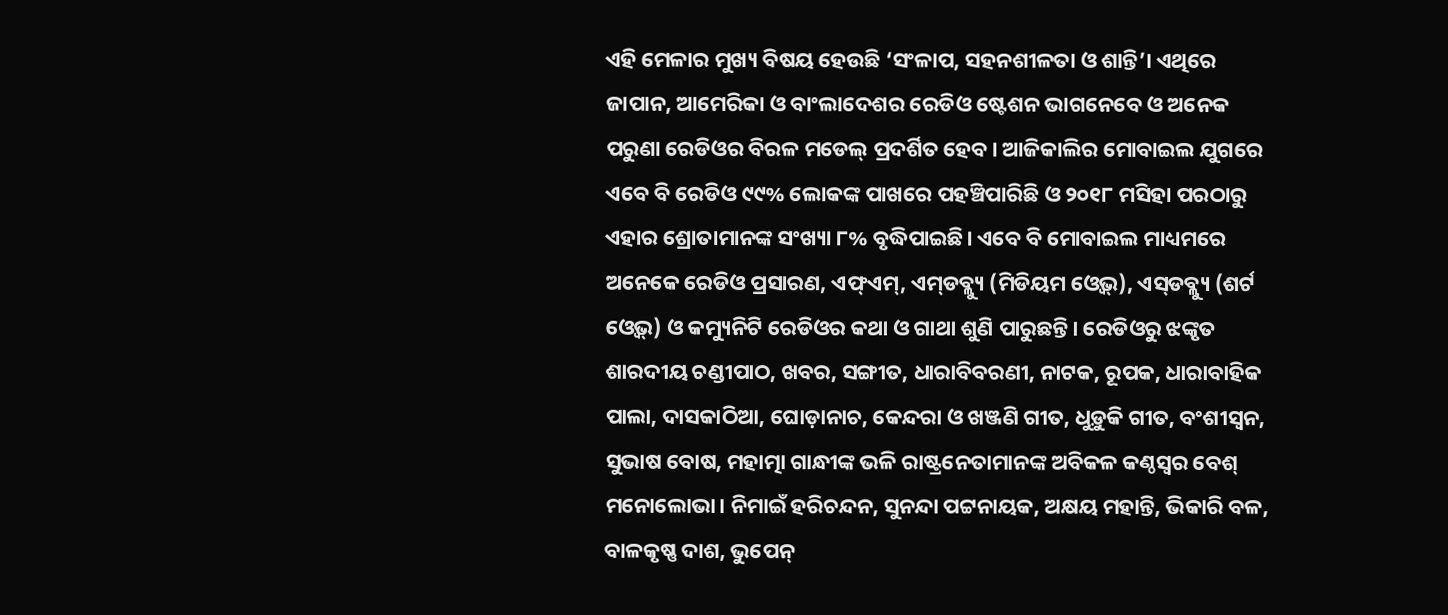ଏହି ମେଳାର ମୁଖ୍ୟ ବିଷୟ ହେଉଛି ‘ସଂଳାପ, ସହନଶୀଳତା ଓ ଶାନ୍ତି’। ଏଥିରେ ଜାପାନ, ଆମେରିକା ଓ ବାଂଲାଦେଶର ରେଡିଓ ଷ୍ଟେଶନ ଭାଗନେବେ ଓ ଅନେକ ପରୁଣା ରେଡିଓର ବିରଳ ମଡେଲ୍‌ ପ୍ରଦର୍ଶିତ ହେବ। ଆଜିକାଲିର ମୋବାଇଲ ଯୁଗରେ ଏବେ ବି ରେଡିଓ ୯୯% ଲୋକଙ୍କ ପାଖରେ ପହଞ୍ଚିପାରିଛି ଓ ୨୦୧୮ ମସିହା ପରଠାରୁ ଏହାର ଶ୍ରୋତାମାନଙ୍କ ସଂଖ୍ୟା ୮% ବୃଦ୍ଧିପାଇଛି। ଏବେ ବି ମୋବାଇଲ ମାଧ୍ୟମରେ ଅନେକେ ରେଡିଓ ପ୍ରସାରଣ, ଏଫ୍‌ଏମ୍‌, ଏମ୍‌ଡବ୍ଲ୍ୟୁ (ମିଡିୟମ ଓ୍ବେଭ୍‌), ଏସ୍‌ଡବ୍ଲ୍ୟୁ (ଶର୍ଟ ଓ୍ବେଭ୍‌) ଓ କମ୍ୟୁନିଟି ରେଡିଓର କଥା ଓ ଗାଥା ଶୁଣି ପାରୁଛନ୍ତି। ରେଡିଓରୁ ଝଙ୍କୃତ ଶାରଦୀୟ ଚଣ୍ଡୀପାଠ, ଖବର, ସଙ୍ଗୀତ, ଧାରାବିବରଣୀ, ନାଟକ, ରୂପକ, ଧାରାବାହିକ ପାଲା, ଦାସକାଠିଆ, ଘୋଡ଼ାନାଚ, କେନ୍ଦରା ଓ ଖଞ୍ଜଣି ଗୀତ, ଧୁଡ଼ୁକି ଗୀତ, ବଂଶୀସ୍ବନ, ସୁଭାଷ ବୋଷ, ମହାତ୍ମା ଗାନ୍ଧୀଙ୍କ ଭଳି ରାଷ୍ଟ୍ରନେତାମାନଙ୍କ ଅବିକଳ କଣ୍ଠସ୍ବର ବେଶ୍‌ ମନୋଲୋଭା। ନିମାଇଁ ହରିଚନ୍ଦନ, ସୁନନ୍ଦା ପଟ୍ଟନାୟକ, ଅକ୍ଷୟ ମହାନ୍ତି, ଭିକାରି ବଳ, ବାଳକୃଷ୍ଣ ଦାଶ, ଭୁପେନ୍‌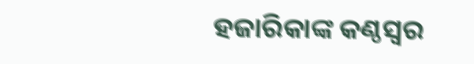ହଜାରିକାଙ୍କ କଣ୍ଠସ୍ବର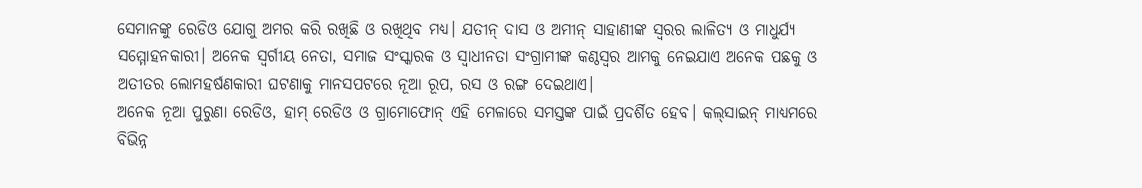ସେମାନଙ୍କୁ ରେଡିଓ ଯୋଗୁ ଅମର କରି ରଖିଛି ଓ ରଖିଥିବ ମଧ୍ୟ। ଯତୀନ୍‌ ଦାସ ଓ ଅମୀନ୍‌ ସାହାଣୀଙ୍କ ସ୍ବରର ଲାଳିତ୍ୟ ଓ ମାଧୁର୍ଯ୍ୟ ସମ୍ମୋହନକାରୀ। ଅନେକ ସ୍ବର୍ଗୀୟ ନେତା, ସମାଜ ସଂସ୍କାରକ ଓ ସ୍ବାଧୀନତା ସଂଗ୍ରାମୀଙ୍କ କଣ୍ଠସ୍ବର ଆମକୁ ନେଇଯାଏ ଅନେକ ପଛକୁ ଓ ଅତୀତର ଲୋମହର୍ଷଣକାରୀ ଘଟଣାକୁ ମାନସପଟରେ ନୂଆ ରୂପ, ରସ ଓ ରଙ୍ଗ ଦେଇଥାଏ।
ଅନେକ ନୂଆ ପୁରୁଣା ରେଡିଓ, ହାମ୍‌ ରେଡିଓ ଓ ଗ୍ରାମୋଫୋନ୍‌ ଏହି ମେଳାରେ ସମସ୍ତଙ୍କ ପାଇଁ ପ୍ରଦର୍ଶିତ ହେବ। କଲ୍‌ସାଇନ୍‌ ମାଧ୍ୟମରେ ବିଭିନ୍ନ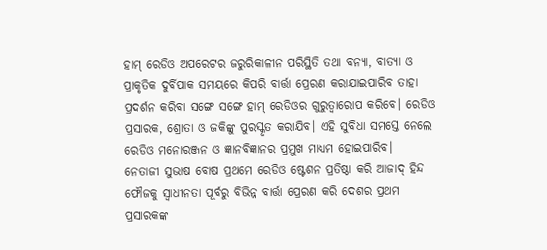ହାମ୍‌ ରେଡିଓ ଅପରେଟର ଜରୁରିକାଳୀନ ପରିସ୍ଥିତି ତଥା ବନ୍ୟା, ବାତ୍ୟା ଓ ପ୍ରାକୃତିକ ଦୁର୍ବିପାକ ସମୟରେ କିପରି ବାର୍ତ୍ତା ପ୍ରେରଣ କରାଯାଇପାରିବ ତାହା ପ୍ରଦର୍ଶନ କରିବା ସଙ୍ଗେ ସଙ୍ଗେ ହାମ୍‌ ରେଡିଓର ଗୁରୁତ୍ୱାରୋପ କରିବେ। ରେଡିଓ ପ୍ରସାରକ, ଶ୍ରୋତା ଓ ଜକିଙ୍କୁ ପୁରସ୍କୃତ କରାଯିବ। ଏହି ସୁବିଧା ସମସ୍ତେ ନେଲେ ରେଡିଓ ମନୋରଞ୍ଜନ ଓ ଜ୍ଞାନବିଜ୍ଞାନର ପ୍ରମୁଖ ମାଧ୍ୟମ ହୋଇପାରିବ।
ନେତାଜୀ ସୁଭାଷ ବୋଷ ପ୍ରଥମେ ରେଡିଓ ଷ୍ଟେଶନ ପ୍ରତିଷ୍ଠା କରି ଆଜାଦ୍‌ ହିନ୍ଦ ଫୌଜକୁ ସ୍ବାଧୀନତା ପୂର୍ବରୁ ବିଭିନ୍ନ ବାର୍ତ୍ତା ପ୍ରେରଣ କରି ଦେଶର ପ୍ରଥମ ପ୍ରସାରକଙ୍କ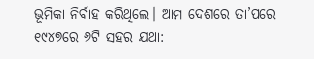ଭୂମିକା ନିର୍ବାହ କରିଥିଲେ। ଆମ ଦେଶରେ ତା’ପରେ ୧୯୪୭ରେ ୬ଟି ସହର ଯଥା: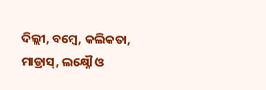ଦିଲ୍ଲୀ, ବମ୍ବେ, କଲିକତା, ମାଡ୍ରାସ୍‌, ଲକ୍ଷ୍ନୌ ଓ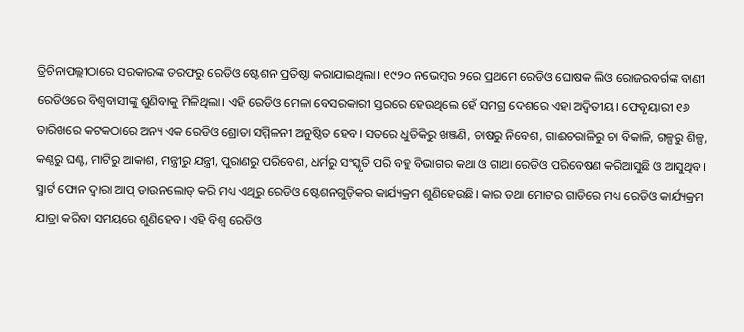ତ୍ରିଚିନାପଲ୍ଲୀଠାରେ ସରକାରଙ୍କ ତରଫରୁ ରେଡିଓ ଷ୍ଟେଶନ ପ୍ରତିଷ୍ଠା କରାଯାଇଥିଲା। ୧୯୨୦ ନଭେମ୍ବର ୨ରେ ପ୍ରଥମେ ରେଡିଓ ଘୋଷକ ଲିଓ ରୋଜରବର୍ଗଙ୍କ ବାଣୀ ରେଡିଓରେ ବିଶ୍ୱବାସୀଙ୍କୁ ଶୁଣିବାକୁ ମିଳିଥିଲା। ଏହି ରେଡିଓ ମେଳା ବେସରକାରୀ ସ୍ତରରେ ହେଉଥିଲେ ହେଁ ସମଗ୍ର ଦେଶରେ ଏହା ଅଦ୍ୱିତୀୟ। ଫେବୃୟାରୀ ୧୬ ତାରିଖରେ କଟକଠାରେ ଅନ୍ୟ ଏକ ରେଡିଓ ଶ୍ରୋତା ସମ୍ମିଳନୀ ଅନୁଷ୍ଠିତ ହେବ। ସତରେ ଧୁଡିକିରୁ ଖଞ୍ଜଣି, ଚାଷରୁ ନିବେଶ, ଗାଈଚରାଳିରୁ ଚା ବିକାଳି, ଗଳ୍ପରୁ ଶିଳ୍ପ, କଣ୍ଠରୁ ଘଣ୍ଟ, ମାଟିରୁ ଆକାଶ, ମନ୍ତ୍ରୀରୁ ଯନ୍ତ୍ରୀ, ପୁରାଣରୁ ପରିବେଶ, ଧର୍ମରୁ ସଂସ୍କୃତି ପରି ବହୁ ବିଭାଗର କଥା ଓ ଗାଥା ରେଡିଓ ପରିବେଷଣ କରିଆସୁଛି ଓ ଆସୁଥିବ।
ସ୍ମାର୍ଟ ଫୋନ ଦ୍ୱାରା ଆପ୍‌ ଡାଉନଲୋଡ୍‌ କରି ମଧ୍ୟ ଏଥିରୁ ରେଡିଓ ଷ୍ଟେଶନଗୁଡ଼ିକର କାର୍ଯ୍ୟକ୍ରମ ଶୁଣିହେଉଛି। କାର ତଥା ମୋଟର ଗାଡିରେ ମଧ୍ୟ ରେଡିଓ କାର୍ଯ୍ୟକ୍ରମ ଯାତ୍ରା କରିବା ସମୟରେ ଶୁଣିହେବ। ଏହି ବିଶ୍ୱ ରେଡିଓ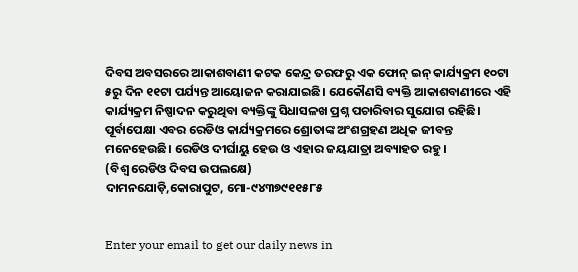ଦିବସ ଅବସରରେ ଆକାଶବାଣୀ କଟକ କେନ୍ଦ୍ର ତରଫରୁ ଏକ ଫୋନ୍‌ ଇନ୍‌ କାର୍ଯ୍ୟକ୍ରମ ୧୦ଟା ୫ରୁ ଦିନ ୧୧ଟା ପର୍ଯ୍ୟନ୍ତ ଆୟୋଜନ କରାଯାଇଛି। ଯେକୌଣସି ବ୍ୟକ୍ତି ଆକାଶବାଣୀରେ ଏହି କାର୍ଯ୍ୟକ୍ରମ ନିଷ୍ପାଦନ କରୁଥିବା ବ୍ୟକ୍ତିଙ୍କୁ ସିଧାସଳଖ ପ୍ରଶ୍ନ ପଚାରିବାର ସୁଯୋଗ ରହିଛି। ପୂର୍ବାପେକ୍ଷା ଏବର ରେଡିଓ କାର୍ଯ୍ୟକ୍ରମରେ ଶ୍ରୋତାଙ୍କ ଅଂଶଗ୍ରହଣ ଅଧିକ ଜୀବନ୍ତ ମନେହେଉଛି। ରେଡିଓ ଦୀର୍ଘାୟୁ ହେଉ ଓ ଏହାର ଜୟଯାତ୍ରା ଅବ୍ୟାହତ ରହୁ।
(ବିଶ୍ୱ ରେଡିଓ ଦିବସ ଉପଲକ୍ଷେ)
ଦାମନଯୋଡ଼ି,କୋରାପୁଟ, ମୋ-୯୪୩୭୯୧୧୫୮୫


Enter your email to get our daily news in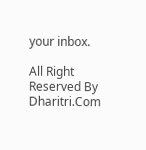your inbox.

All Right Reserved By Dharitri.Com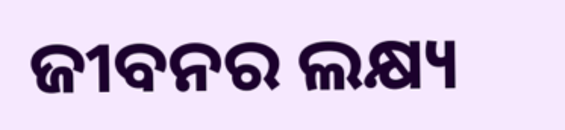ଜୀବନର ଲକ୍ଷ୍ୟ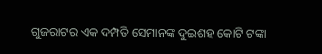ଗୁଜରାଟର ଏକ ଦମ୍ପତି ସେମାନଙ୍କ ଦୁଇଶହ କୋଟି ଟଙ୍କା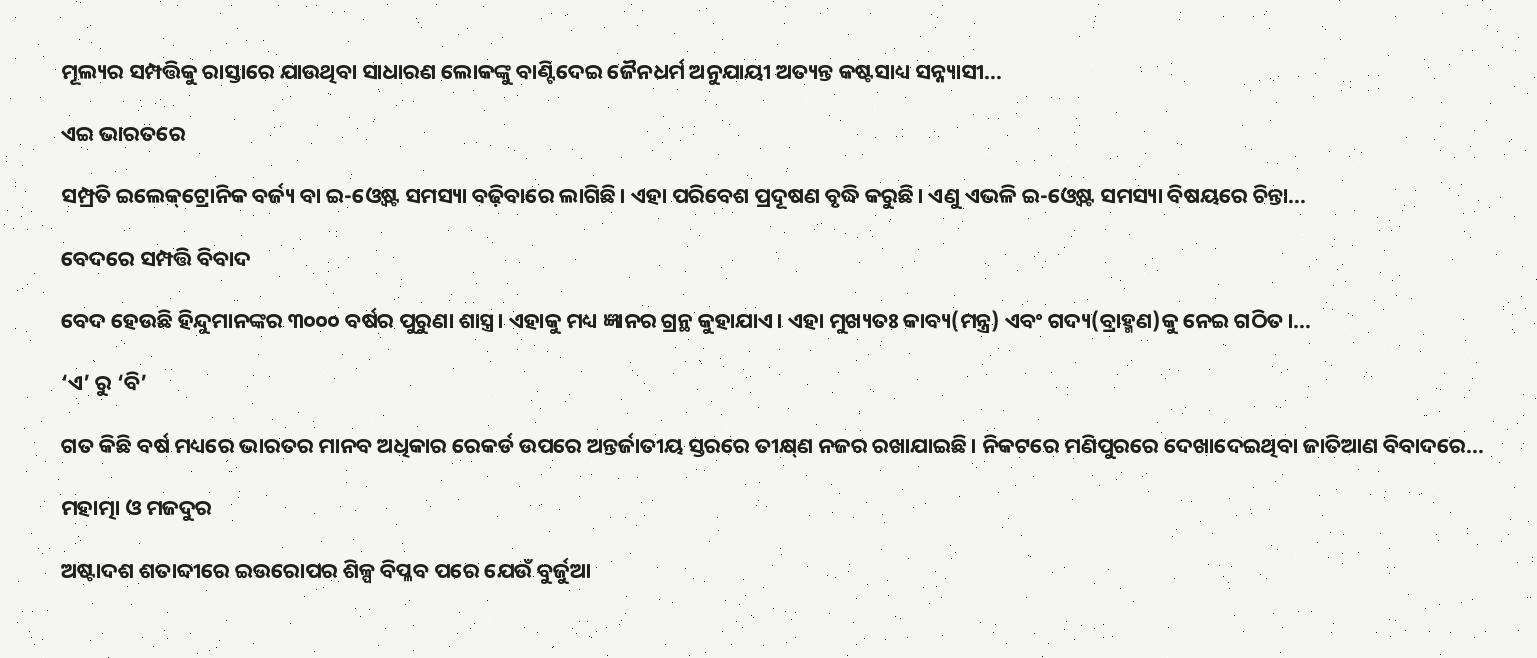ମୂଲ୍ୟର ସମ୍ପତ୍ତିକୁ ରାସ୍ତାରେ ଯାଉଥିବା ସାଧାରଣ ଲୋକଙ୍କୁ ବାଣ୍ଟିଦେଇ ଜୈନଧର୍ମ ଅନୁଯାୟୀ ଅତ୍ୟନ୍ତ କଷ୍ଟସାଧ୍ୟ ସନ୍ନ୍ୟାସୀ...

ଏଇ ଭାରତରେ

ସମ୍ପ୍ରତି ଇଲେକ୍‌ଟ୍ରୋନିକ ବର୍ଜ୍ୟ ବା ଇ-ଓ୍ବେଷ୍ଟ ସମସ୍ୟା ବଢ଼ିବାରେ ଲାଗିଛି। ଏହା ପରିବେଶ ପ୍ରଦୂଷଣ ବୃଦ୍ଧି କରୁଛି। ଏଣୁ ଏଭଳି ଇ-ଓ୍ବେଷ୍ଟ ସମସ୍ୟା ବିଷୟରେ ଚିନ୍ତା...

ବେଦରେ ସମ୍ପତ୍ତି ବିବାଦ

ବେଦ ହେଉଛି ହିନ୍ଦୁମାନଙ୍କର ୩୦୦୦ ବର୍ଷର ପୁରୁଣା ଶାସ୍ତ୍ର। ଏହାକୁ ମଧ୍ୟ ଜ୍ଞାନର ଗ୍ରନ୍ଥ କୁହାଯାଏ। ଏହା ମୁଖ୍ୟତଃ କାବ୍ୟ(ମନ୍ତ୍ର) ଏବଂ ଗଦ୍ୟ(ବ୍ରାହ୍ମଣ)କୁ ନେଇ ଗଠିତ।...

‘ଏ’ ରୁ ‘ବି’

ଗତ କିଛି ବର୍ଷ ମଧ୍ୟରେ ଭାରତର ମାନବ ଅଧିକାର ରେକର୍ଡ ଉପରେ ଅନ୍ତର୍ଜାତୀୟ ସ୍ତରରେ ତୀକ୍ଷ୍‌ଣ ନଜର ରଖାଯାଇଛି। ନିକଟରେ ମଣିପୁରରେ ଦେଖାଦେଇଥିବା ଜାତିଆଣ ବିବାଦରେ...

ମହାତ୍ମା ଓ ମଜଦୁର

ଅଷ୍ଟାଦଶ ଶତାବ୍ଦୀରେ ଇଉରୋପର ଶିଳ୍ପ ବିପ୍ଳବ ପରେ ଯେଉଁ ବୁର୍ଜୁଆ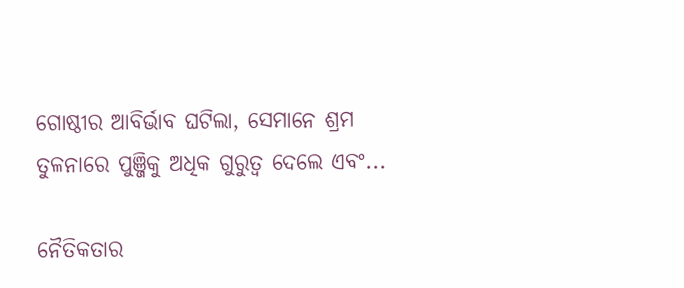ଗୋଷ୍ଠୀର ଆବିର୍ଭାବ ଘଟିଲା, ସେମାନେ ଶ୍ରମ ତୁଳନାରେ ପୁଞ୍ଜିକୁ ଅଧିକ ଗୁରୁତ୍ୱ ଦେଲେ ଏବଂ...

ନୈତିକତାର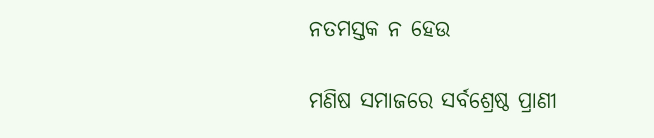ନତମସ୍ତକ ନ ହେଉ

ମଣିଷ ସମାଜରେ ସର୍ବଶ୍ରେଷ୍ଠ ପ୍ରାଣୀ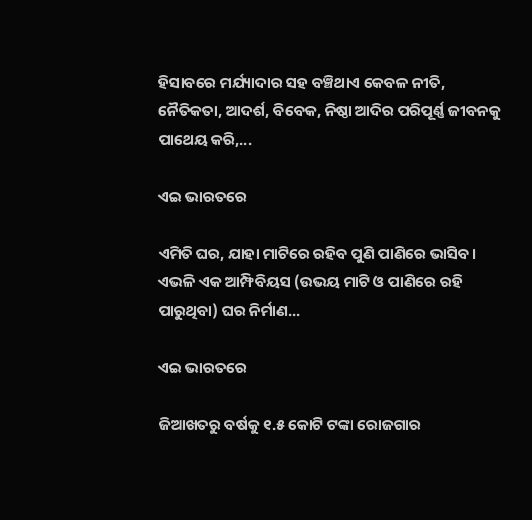ହିସାବରେ ମର୍ଯ୍ୟାଦାର ସହ ବଞ୍ଚିଥାଏ କେବଳ ନୀତି, ନୈତିକତା, ଆଦର୍ଶ, ବିବେକ, ନିଷ୍ଠା ଆଦିର ପରିପୂର୍ଣ୍ଣ ଜୀବନକୁ ପାଥେୟ କରି,...

ଏଇ ଭାରତରେ

ଏମିତି ଘର, ଯାହା ମାଟିରେ ରହିବ ପୁଣି ପାଣିରେ ଭାସିବ। ଏଭଳି ଏକ ଆମ୍ଫିବିୟସ (ଉଭୟ ମାଟି ଓ ପାଣିରେ ରହି ପାରୁଥିବା) ଘର ନିର୍ମାଣ...

ଏଇ ଭାରତରେ

ଜିଆଖତରୁ ବର୍ଷକୁ ୧.୫ କୋଟି ଟଙ୍କା ରୋଜଗାର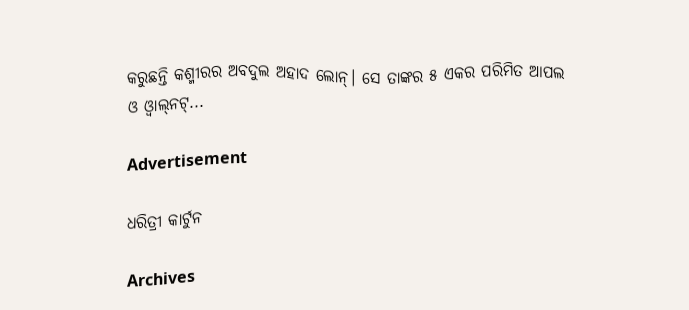କରୁଛନ୍ତି କଶ୍ମୀରର ଅବଦୁଲ ଅହାଦ ଲୋନ୍‌। ସେ ତାଙ୍କର ୫ ଏକର ପରିମିତ ଆପଲ ଓ ଓ୍ବାଲ୍‌ନଟ୍‌...

Advertisement

ଧରିତ୍ରୀ କାର୍ଟୁନ

Archives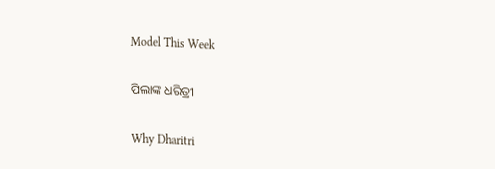Model This Week

ପିଲାଙ୍କ ଧରିତ୍ରୀ

Why Dharitri